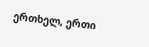ერთხელ, ერთი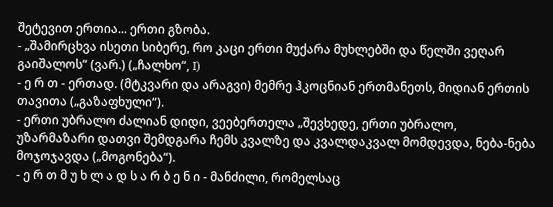შეტევით ერთია... ერთი გზობა.
- „შამირცხვა ისეთი სიბერე, რო კაცი ერთი მუქარა მუხლებში და წელში ვეღარ გაიშალოს“ (ვარ.) („ჩალხო“, I)
- ე რ თ - ერთად. (მტკვარი და არაგვი) მემრე ჰკოცნიან ერთმანეთს, მიდიან ერთის თავითა („გაზაფხული“).
- ერთი უბრალო ძალიან დიდი, ვეებერთელა „შევხედე, ერთი უბრალო, უზარმაზარი დათვი შემდგარა ჩემს კვალზე და კვალდაკვალ მომდევდა, ნება-ნება მოჯოჯავდა („მოგონება“).
- ე რ თ მ უ ხ ლ ა დ ს ა რ ბ ე ნ ი - მანძილი, რომელსაც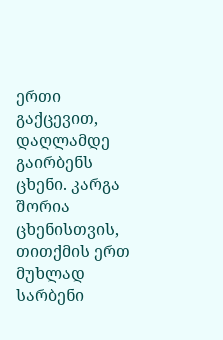ერთი გაქცევით, დაღლამდე გაირბენს ცხენი. კარგა შორია ცხენისთვის, თითქმის ერთ მუხლად სარბენი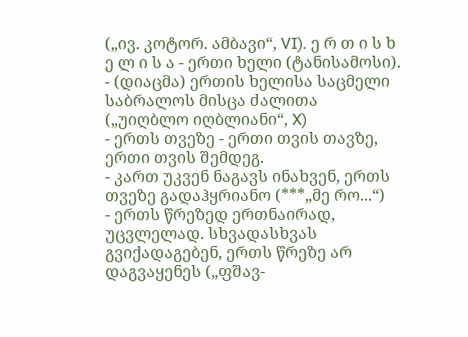(„ივ. კოტორ. ამბავი“, VI). ე რ თ ი ს ხ ე ლ ი ს ა - ერთი ხელი (ტანისამოსი).
- (დიაცმა) ერთის ხელისა საცმელი საბრალოს მისცა ძალითა („უიღბლო იღბლიანი“, X)
- ერთს თვეზე - ერთი თვის თავზე, ერთი თვის შემდეგ.
- კართ უკვენ ნაგავს ინახვენ, ერთს თვეზე გადაჰყრიანო (***„მე რო...“)
- ერთს წრეზედ ერთნაირად, უცვლელად. სხვადასხვას გვიქადაგებენ, ერთს წრეზე არ დაგვაყენეს („ფშავ-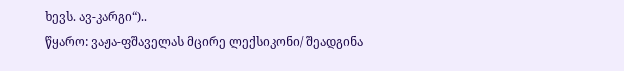ხევს. ავ-კარგი“)..
წყარო: ვაჟა-ფშაველას მცირე ლექსიკონი/ შეადგინა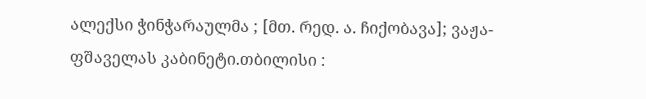ალექსი ჭინჭარაულმა ; [მთ. რედ. ა. ჩიქობავა]; ვაჟა-ფშაველას კაბინეტი.თბილისი :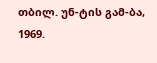თბილ. უნ-ტის გამ-ბა, 1969.